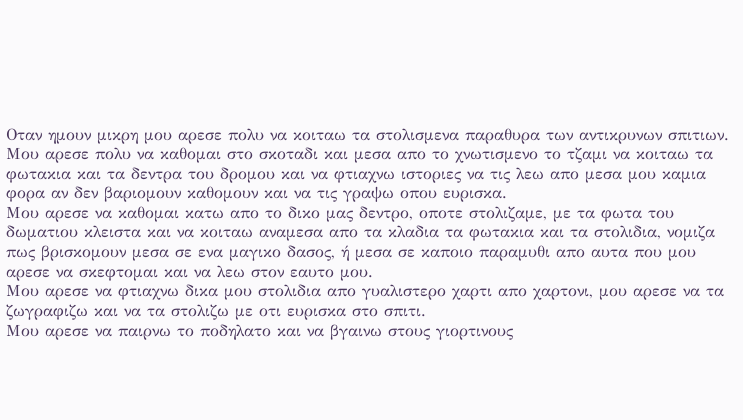Οταν ημουν μικρη μου αρεσε πολυ να κοιταω τα στολισμενα παραθυρα των αντικρυνων σπιτιων.
Μου αρεσε πολυ να καθομαι στο σκοταδι και μεσα απο το χνωτισμενο το τζαμι να κοιταω τα φωτακια και τα δεντρα του δρομου και να φτιαχνω ιστοριες να τις λεω απο μεσα μου καμια φορα αν δεν βαριομουν καθομουν και να τις γραψω οπου ευρισκα.
Μου αρεσε να καθομαι κατω απο το δικο μας δεντρο, οποτε στολιζαμε, με τα φωτα του δωματιου κλειστα και να κοιταω αναμεσα απο τα κλαδια τα φωτακια και τα στολιδια, νομιζα πως βρισκομουν μεσα σε ενα μαγικο δασος, ή μεσα σε καποιο παραμυθι απο αυτα που μου αρεσε να σκεφτομαι και να λεω στον εαυτο μου.
Μου αρεσε να φτιαχνω δικα μου στολιδια απο γυαλιστερο χαρτι απο χαρτονι, μου αρεσε να τα ζωγραφιζω και να τα στολιζω με οτι ευρισκα στο σπιτι.
Μου αρεσε να παιρνω το ποδηλατο και να βγαινω στους γιορτινους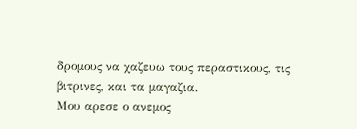δρομους να χαζευω τους περαστικους, τις βιτρινες, και τα μαγαζια.
Μου αρεσε ο ανεμος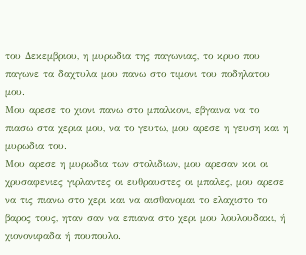του Δεκεμβριου, η μυρωδια της παγωνιας, το κρυο που παγωνε τα δαχτυλα μου πανω στο τιμονι του ποδηλατου μου.
Μου αρεσε το χιονι πανω στο μπαλκονι, εβγαινα να το πιασω στα χερια μου, να το γευτω, μου αρεσε η γευση και η μυρωδια του.
Μου αρεσε η μυρωδια των στολιδιων, μου αρεσαν κοι οι χρυσαφενιες γιρλαντες οι ευθραυστες οι μπαλες, μου αρεσε να τις πιανω στο χερι και να αισθανομαι το ελαχιστο το βαρος τους, ηταν σαν να επιανα στο χερι μου λουλουδακι, ή χιονονιφαδα ή πουπουλο.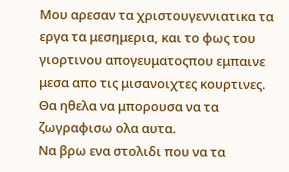Μου αρεσαν τα χριστουγεννιατικα τα εργα τα μεσημερια, και το φως του γιορτινου απογευματοςπου εμπαινε μεσα απο τις μισανοιχτες κουρτινες.
Θα ηθελα να μπορουσα να τα ζωγραφισω ολα αυτα.
Να βρω ενα στολιδι που να τα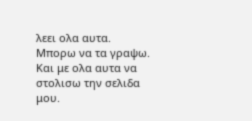λεει ολα αυτα.
Μπορω να τα γραψω.
Και με ολα αυτα να στολισω την σελιδα μου.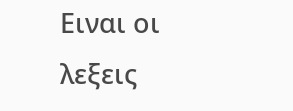Ειναι οι λεξεις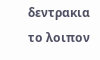δεντρακια το λοιπον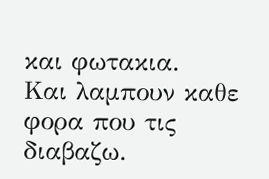και φωτακια.
Και λαμπουν καθε φορα που τις διαβαζω.